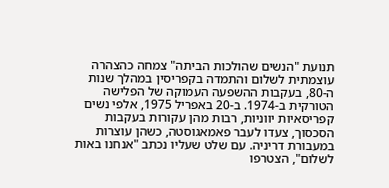תנועת "הנשים שהולכות הביתה" צמחה כהצהרה עוצמתית לשלום והתמדה בקפריסין במהלך שנות ה-80, בעקבות ההשפעה העמוקה של הפלישה הטורקית ב-1974. ב-20 באפריל 1975, אלפי נשים קפריסאיות יווניות, רבות מהן עקורות בעקבות הסכסוך, צעדו לעבר פאמאגוסטה, כשהן עוצרות במעבורת דריניה. עם שלט שעליו נכתב "אנחנו באות לשלום", הצטרפו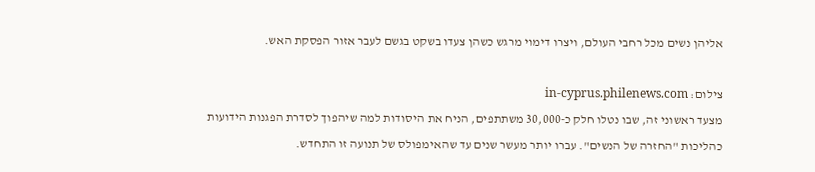אליהן נשים מכל רחבי העולם, ויצרו דימוי מרגש כשהן צעדו בשקט בגשם לעבר אזור הפסקת האש.

צילום: in-cyprus.philenews.com
מצעד ראשוני זה, שבו נטלו חלק כ-30,000 משתתפים, הניח את היסודות למה שיהפוך לסדרת הפגנות הידועות כהליכות "החזרה של הנשים". עברו יותר מעשר שנים עד שהאימפולס של תנועה זו התחדש.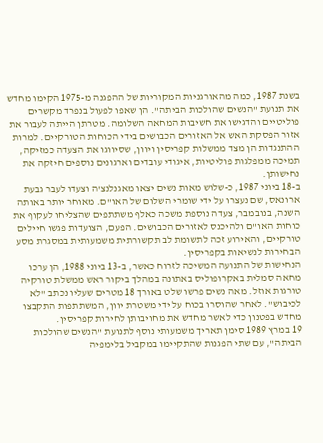בשנת 1987, כמה מהאורגניות המקוריות של ההפגנה מ-1975 הקימו מחדש את תנועת "הנשים שהולכות הביתה". הן שאפו לפעול בנפרד מקשרים פוליטיים והדגישו את חשיבות המחאה השלומה. מטרתן הייתה לעבור את אזור הפסקת האש אל האזורים הכבושים בידי הכוחות הטורקיים. למרות ההתנגדות הן מצד ממשלות קפריסין ויוון, שסיווגו את הצעדה כמזיקה, תמיכה ממפלגות פוליטיות, איגודי עובדים וארגונים נוספים חיזקה את נחישותן.
ב-18 ביוני 1987, כ-שלוש מאות נשים יצאו מאגנלנצ'ה וצעדו לעבר גבעת ארונאס, שם נעצרו על ידי שומרי השלום של האו"ם. מאוחר יותר באותה השנה, בנובמבר, צעדה נוספת משכה כאלף משתתפים שהצליחו לעקוף את כוחות האו"ם ולהיכנס לאזורים הכבושים. הפעם, הצועדות פגשו חיילים טורקיים, והאירוע זכה לתשומת לב תקשורתית משמעותית במסגרת מסע הבחירות לנשיאות בקפריסין.
הנחישות של התנועה המשיכה לזרוח כאשר, ב-13 ביוני 1988, הן ערכו מחאה סמלית באקרופוליס באתונה במהלך ביקור ראש ממשלת טורקיה טורגות אוזל. מאה נשים פרשו שלט באורך 18 מטרים שעליו נכתב "לא לכיבוש". לאחר שהוסרו בכוח על ידי משטרת יוון, המשתתפות התקבצו מחדש בפטנון כדי לאשר מחדש את מחויבותן לחירות קפריסין.
19 במרץ 1989 סימן תאריך משמעותי נוסף לתנועת "הנשים שהולכות הביתה", עם שתי הפגנות שהתקיימו במקביל בלימפיה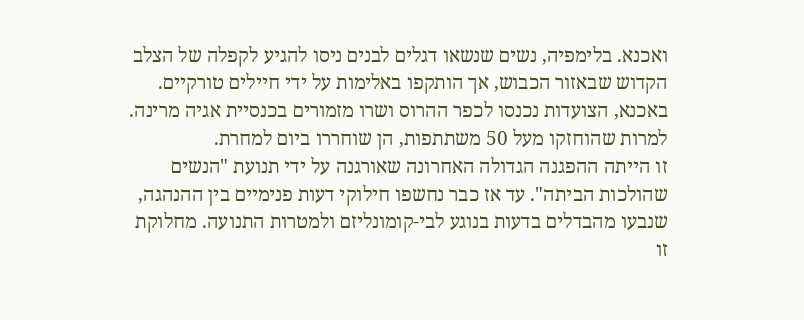ואכנא. בלימפיה, נשים שנשאו דגלים לבנים ניסו להגיע לקפלה של הצלב הקדוש שבאזור הכבוש, אך הותקפו באלימות על ידי חיילים טורקיים. באכנא, הצועדות נכנסו לכפר ההרוס ושרו מזמורים בכנסיית אגיה מרינה. למרות שהוחזקו מעל 50 משתתפות, הן שוחררו ביום למחרת.
זו הייתה ההפגנה הגדולה האחרונה שאורגנה על ידי תנועת "הנשים שהולכות הביתה". עד אז כבר נחשפו חילוקי דעות פנימיים בין ההנהגה, שנבעו מהבדלים בדעות בנוגע לבי-קומונליזם ולמטרות התנועה. מחלוקת זו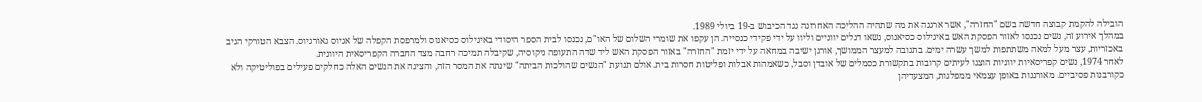הובילה להקמת קבוצה חדשה בשם "החזרה", אשר ארגנה את מה שתהיה ההליכה האחרונה נגד הכיבוש ב-19 ביולי 1989.
במהלך אירוע זה, נשים נכנסו לאזור הפסקת האש באיגילוס כסיאנוס, נשאו דגלים יווניים וליוו על ידי פקידי כנסייה. הן עקפו את שומרי השלום של האו"ם, נכנסו לבית הספר היסודי באיגילוס כסיאנוס ולמרפסת הקפלה של אגיוס גאורגיוס. הצבא הטורקי הגיב באכזריות, עצר מעל למאה משתתפות למשך עשרה ימים. בתגובה למעצר הממושך, אורגן ישיבה במחאה על ידי יזמת "החזרה" באזור הפסקת האש ליד שדה התעופה ניקוסיה, שקיבלה תמיכה רחבה מצד החברה הקפריסאית היוונית.
לאחר 1974, נשים קפריסאיות יווניות הוצגו לעיתים קרובות בתקשורת כסמלים של אובדן וסבל, כשאמהות אבלות ופליטות חסרות בית. אולם תנועת "הנשים שהולכות הביתה" שינתה את המסר הזה, והציגה את הנשים האלה כחלקים פעילים בפוליטיקה ולא כקורבנות פסיביים. מאורגנות באופן עצמאי ממפלגות, המצעדיהן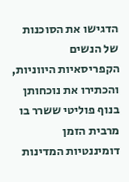הדגישו את הסוכנות של הנשים הקפריסאיות היווניות, והכתירו את נוכחותן בנוף פוליטי ששרר בו מרבית הזמן דומיננטיות המדינות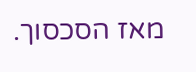מאז הסכסוך.